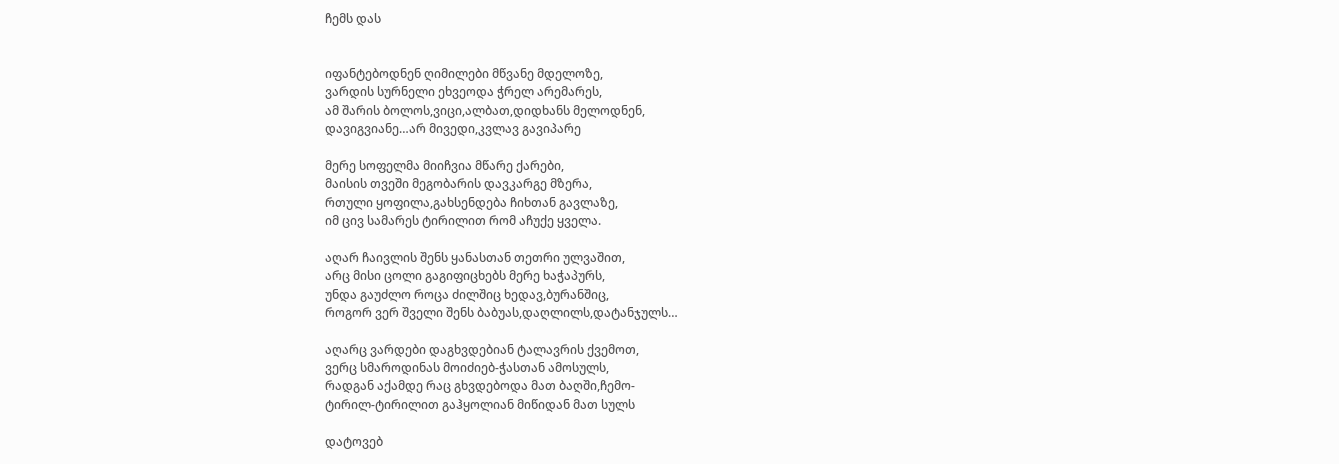ჩემს დას


იფანტებოდნენ ღიმილები მწვანე მდელოზე,
ვარდის სურნელი ეხვეოდა ჭრელ არემარეს,
ამ შარის ბოლოს,ვიცი,ალბათ,დიდხანს მელოდნენ,
დავიგვიანე…არ მივედი,კვლავ გავიპარე

მერე სოფელმა მიიჩვია მწარე ქარები,
მაისის თვეში მეგობარის დავკარგე მზერა,
რთული ყოფილა,გახსენდება ჩიხთან გავლაზე,
იმ ცივ სამარეს ტირილით რომ აჩუქე ყველა.

აღარ ჩაივლის შენს ყანასთან თეთრი ულვაშით,
არც მისი ცოლი გაგიფიცხებს მერე ხაჭაპურს,
უნდა გაუძლო როცა ძილშიც ხედავ,ბურანშიც,
როგორ ვერ შველი შენს ბაბუას,დაღლილს,დატანჯულს…

აღარც ვარდები დაგხვდებიან ტალავრის ქვემოთ,
ვერც სმაროდინას მოიძიებ-ჭასთან ამოსულს,
რადგან აქამდე რაც გხვდებოდა მათ ბაღში,ჩემო-
ტირილ-ტირილით გაჰყოლიან მიწიდან მათ სულს

დატოვებ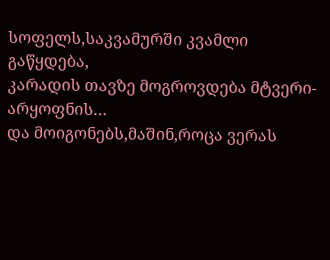სოფელს,საკვამურში კვამლი გაწყდება,
კარადის თავზე მოგროვდება მტვერი-არყოფნის…
და მოიგონებს,მაშინ,როცა ვერას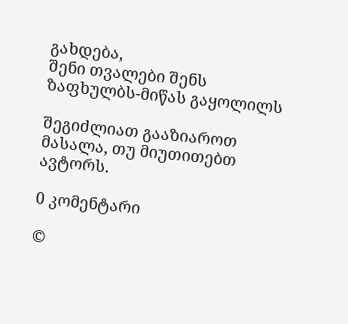გახდება,
შენი თვალები შენს ზაფხულბს-მიწას გაყოლილს

შეგიძლიათ გააზიაროთ მასალა, თუ მიუთითებთ ავტორს.

0 კომენტარი

©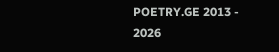POETRY.GE 2013 - 2026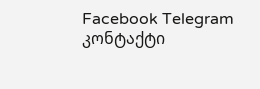Facebook Telegram კონტაქტი